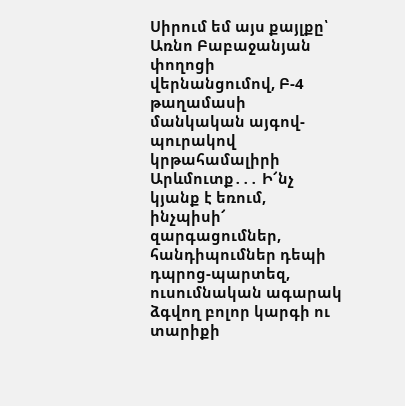Սիրում եմ այս քայլքը՝ Առնո Բաբաջանյան փողոցի վերնանցումով, Բ-4 թաղամասի մանկական այգով-պուրակով կրթահամալիրի Արևմուտք․․․ Ի՜նչ կյանք է եռում, ինչպիսի՜ զարգացումներ, հանդիպումներ դեպի դպրոց-պարտեզ, ուսումնական ագարակ ձգվող բոլոր կարգի ու տարիքի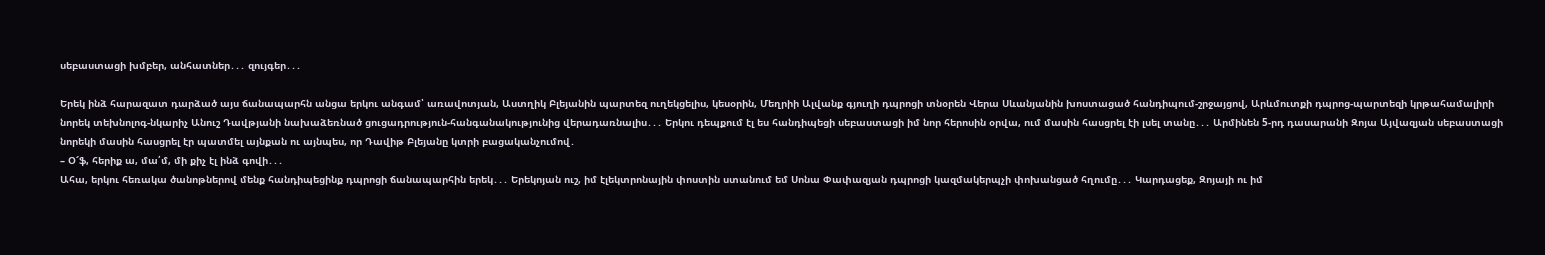սեբաստացի խմբեր, անհատներ․․․ զույգեր․․․

Երեկ ինձ հարազատ դարձած այս ճանապարհն անցա երկու անգամ՝ առավոտյան, Աստղիկ Բլեյանին պարտեզ ուղեկցելիս, կեսօրին, Մեղրիի Ալվանք գյուղի դպրոցի տնօրեն Վերա Սևանյանին խոստացած հանդիպում-շրջայցով, Արևմուտքի դպրոց-պարտեզի կրթահամալիրի նորեկ տեխնոլոգ-նկարիչ Անուշ Դավթյանի նախաձեռնած ցուցադրություն-հանգանակությունից վերադառնալիս․․․ Երկու դեպքում էլ ես հանդիպեցի սեբաստացի իմ նոր հերոսին օրվա, ում մասին հասցրել էի լսել տանը․․․ Արմինեն 5-րդ դասարանի Զոյա Այվազյան սեբաստացի նորեկի մասին հասցրել էր պատմել այնքան ու այնպես, որ Դավիթ Բլեյանը կտրի բացականչումով․
– Օ՜ֆ, հերիք ա, մա՛մ, մի քիչ էլ ինձ գովի․․․
Ահա, երկու հեռակա ծանոթներով մենք հանդիպեցինք դպրոցի ճանապարհին երեկ․․․ Երեկոյան ուշ, իմ էլեկտրոնային փոստին ստանում եմ Սոնա Փափազյան դպրոցի կազմակերպչի փոխանցած հղումը․․․ Կարդացեք, Զոյայի ու իմ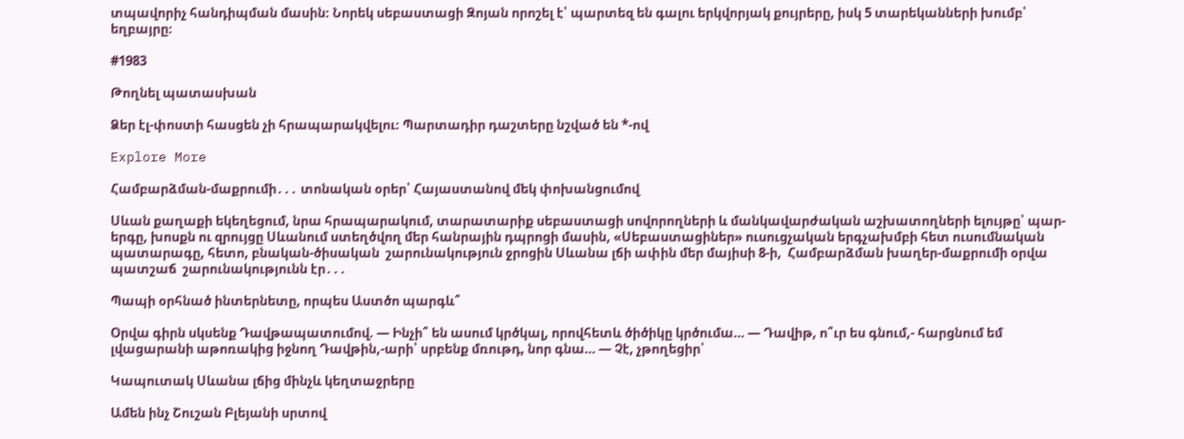տպավորիչ հանդիպման մասին։ Նորեկ սեբաստացի Զոյան որոշել է՝ պարտեզ են գալու երկվորյակ քույրերը, իսկ 5 տարեկանների խումբ՝ եղբայրը։

#1983

Թողնել պատասխան

Ձեր էլ-փոստի հասցեն չի հրապարակվելու։ Պարտադիր դաշտերը նշված են *-ով

Explore More

Համբարձման-մաքրումի․․․ տոնական օրեր՝ Հայաստանով մեկ փոխանցումով

Սևան քաղաքի եկեղեցում, նրա հրապարակում, տարատարիք սեբաստացի սովորողների և մանկավարժական աշխատողների ելույթը՝ պար-երգը, խոսքն ու զրույցը Սևանում ստեղծվող մեր հանրային դպրոցի մասին, «Սեբաստացիներ» ուսուցչական երգչախմբի հետ ուսումնական պատարագը, հետո, բնական-ծիսական  շարունակություն ջրոցին Սևանա լճի ափին մեր մայիսի 8-ի,  Համբարձման խաղեր-մաքրումի օրվա պատշաճ  շարունակությունն էր․․․

Պապի օրհնած ինտերնետը, որպես Աստծո պարգև՞

Օրվա գիրն սկսենք Դավթապատումով. — Ինչի՞ են ասում կրծկալ, որովհետև ծիծիկը կրծումա… — Դավիթ, ո՞ւր ես գնում,- հարցնում եմ լվացարանի աթոռակից իջնող Դավթին,-արի՝ սրբենք մռութդ, նոր գնա… — Չէ, չթողեցիր՝

Կապուտակ Սևանա լճից մինչև կեղտաջրերը

Ամեն ինչ Շուշան Բլեյանի սրտով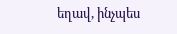եղավ, ինչպես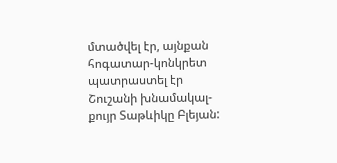մտածվել էր, այնքան հոգատար-կոնկրետ պատրաստել էր Շուշանի խնամակալ-քույր Տաթևիկը Բլեյան: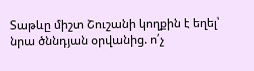Տաթևը միշտ Շուշանի կողքին է եղել՝ նրա ծննդյան օրվանից. ո՛չ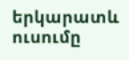երկարատև ուսումը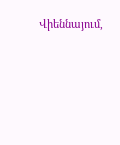Վիեննայում,